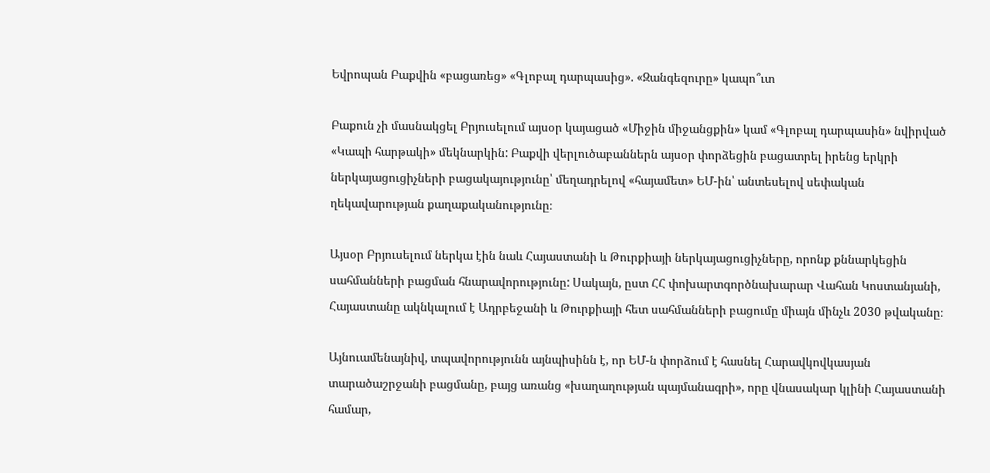Եվրոպան Բաքվին «բացառեց» «Գլոբալ դարպասից». «Զանգեզուրը» կապո՞ւտ

Բաքուն չի մասնակցել Բրյուսելում այսօր կայացած «Միջին միջանցքին» կամ «Գլոբալ դարպասին» նվիրված «Կապի հարթակի» մեկնարկին: Բաքվի վերլուծաբաններն այսօր փորձեցին բացատրել իրենց երկրի ներկայացուցիչների բացակայությունը՝ մեղադրելով «հայամետ» ԵՄ-ին՝ անտեսելով սեփական ղեկավարության քաղաքականությունը։

Այսօր Բրյուսելում ներկա էին նաև Հայաստանի և Թուրքիայի ներկայացուցիչները, որոնք քննարկեցին սահմանների բացման հնարավորությունը: Սակայն, ըստ ՀՀ փոխարտգործնախարար Վահան Կոստանյանի, Հայաստանը ակնկալում է Ադրբեջանի և Թուրքիայի հետ սահմանների բացումը միայն մինչև 2030 թվականը։

Այնուամենայնիվ, տպավորությունն այնպիսինն է, որ ԵՄ-ն փորձում է հասնել Հարավկովկասյան տարածաշրջանի բացմանը, բայց առանց «խաղաղության պայմանագրի», որը վնասակար կլինի Հայաստանի համար,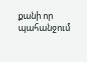քանի որ պահանջում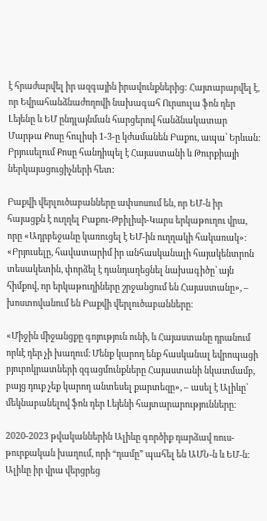է հրաժարվել իր ազգային իրավունքներից: Հայտարարվել է, որ Եվրահանձնաժողովի նախագահ Ուրսուլա ֆոն դեր Լեյենը և ԵՄ ընդլայնման հարցերով հանձնակատար Մարթա Քոսը հուլիսի 1-3-ը կժամանեն Բաքու, ապա՝ Երևան: Բրյուսելում Քոսը հանդիպել է Հայաստանի և Թուրքիայի ներկայացուցիչների հետ:

Բաքվի վերլուծաբանները ափսոսում են, որ ԵՄ-ն իր հայացքն է ուղղել Բաքու-Թբիլիսի-Կարս երկաթուղու վրա, որը «Ադրբեջանը կառուցել է ԵՄ-ին ուղղակի հակառակ»։ «Բրյուսելը, հավատարիմ իր անհասկանալի հայակենտրոն տեսակետին, փորձել է դանդաղեցնել նախագիծը՝ այն հիմքով, որ երկաթուղիները շրջանցում են Հայաստանը», – խոստովանում են Բաքվի վերլուծաբանները։

«Միջին միջանցքը գոյություն ունի, և Հայաստանը դրանում որևէ դեր չի խաղում։ Մենք կարող ենք հասկանալ եվրոպացի բյուրոկրատների զգացմունքները Հայաստանի նկատմամբ, բայց դուք չեք կարող անտեսել քարտեզը», – ասել է Ալիևը՝ մեկնաբանելով ֆոն դեր Լեյենի հայտարարությունները։

2020-2023 թվականներին Ալիևը գործիք դարձավ ռուս-թուրքական խաղում, որի “դամը” պահել են ԱՄՆ-ն և ԵՄ-ն։ Ալիևը իր վրա վերցրեց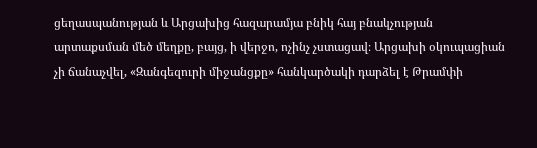ցեղասպանության և Արցախից հազարամյա բնիկ հայ բնակչության արտաքսման մեծ մեղքը, բայց, ի վերջո, ոչինչ չստացավ։ Արցախի օկուպացիան չի ճանաչվել, «Զանգեզուրի միջանցքը» հանկարծակի դարձել է Թրամփի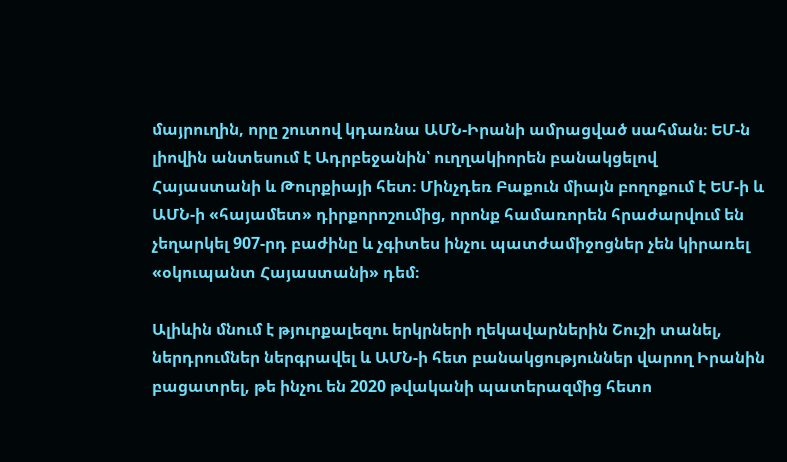մայրուղին, որը շուտով կդառնա ԱՄՆ-Իրանի ամրացված սահման։ ԵՄ-ն լիովին անտեսում է Ադրբեջանին՝ ուղղակիորեն բանակցելով Հայաստանի և Թուրքիայի հետ։ Մինչդեռ Բաքուն միայն բողոքում է ԵՄ-ի և ԱՄՆ-ի «հայամետ» դիրքորոշումից, որոնք համառորեն հրաժարվում են չեղարկել 907-րդ բաժինը և չգիտես ինչու պատժամիջոցներ չեն կիրառել «օկուպանտ Հայաստանի» դեմ։

Ալիևին մնում է թյուրքալեզու երկրների ղեկավարներին Շուշի տանել, ներդրումներ ներգրավել և ԱՄՆ-ի հետ բանակցություններ վարող Իրանին բացատրել, թե ինչու են 2020 թվականի պատերազմից հետո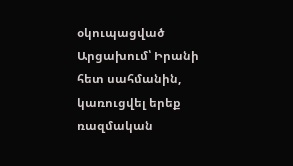օկուպացված Արցախում՝ Իրանի հետ սահմանին, կառուցվել երեք ռազմական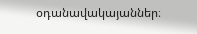օդանավակայաններ։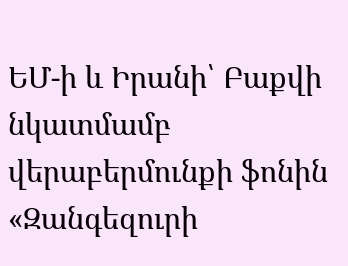ԵՄ-ի և Իրանի՝ Բաքվի նկատմամբ վերաբերմունքի ֆոնին «Զանգեզուրի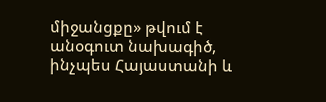միջանցքը» թվում է անօգուտ նախագիծ, ինչպես Հայաստանի և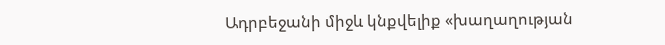Ադրբեջանի միջև կնքվելիք «խաղաղության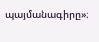պայմանագիրը»։